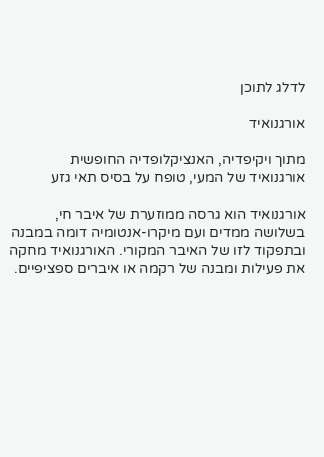לדלג לתוכן

אורגנואיד

מתוך ויקיפדיה, האנציקלופדיה החופשית
אורגנואיד של המעי, טופח על בסיס תאי גזע

אורגנואיד הוא גרסה ממוזערת של איבר חי, בשלושה ממדים ועם מיקרו-אנטומיה דומה במבנה ובתפקוד לזו של האיבר המקורי. האורגנואיד מחקה את פעילות ומבנה של רקמה או איברים ספציפיים.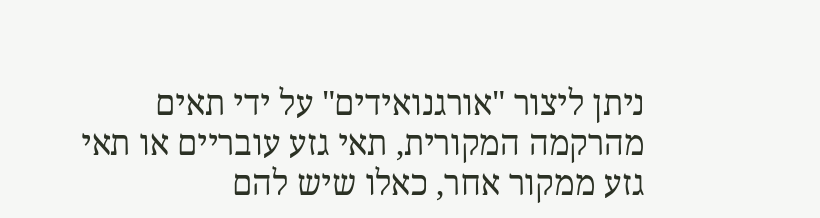ניתן ליצור "אורגנואידים" על ידי תאים מהרקמה המקורית, תאי גזע עובריים או תאי גזע ממקור אחר, כאלו שיש להם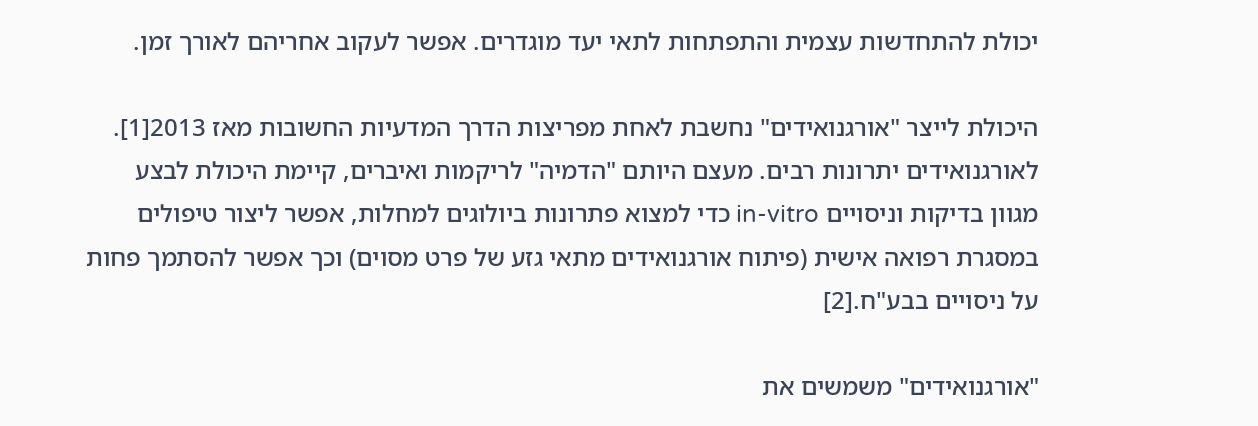יכולת להתחדשות עצמית והתפתחות לתאי יעד מוגדרים. אפשר לעקוב אחריהם לאורך זמן.

היכולת לייצר "אורגנואידים" נחשבת לאחת מפריצות הדרך המדעיות החשובות מאז 2013[1]. לאורגנואידים יתרונות רבים. מעצם היותם "הדמיה" לריקמות ואיברים, קיימת היכולת לבצע מגוון בדיקות וניסויים in-vitro כדי למצוא פתרונות ביולוגים למחלות, אפשר ליצור טיפולים במסגרת רפואה אישית (פיתוח אורגנואידים מתאי גזע של פרט מסוים) וכך אפשר להסתמך פחות על ניסויים בבע"ח.[2]

"אורגנואידים" משמשים את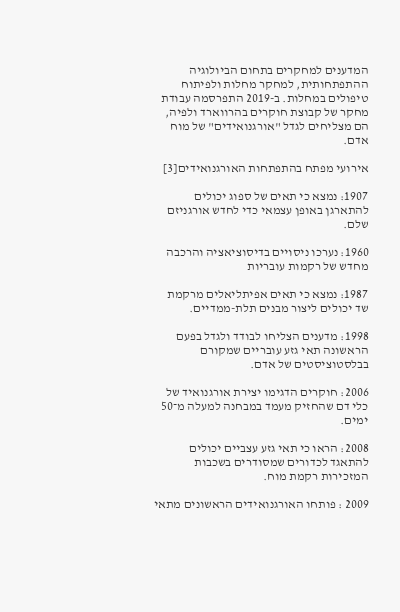המדענים למחקרים בתחום הביולוגיה ההתפתחותית, למחקר מחלות ולפיתוח טיפולים במחלות. ב-2019 התפרסמה עבודת מחקר של קבוצת חוקרים בהרווארד ולפיה, הם מצליחים לגדל "אורגנואידים" של מוח אדם.

אירועי מפתח בהתפתחות האורגנואידים[3]

1907: נמצא כי תאים של ספוג יכולים להתארגן באופן עצמאי כדי לחדש אורגניזם שלם.

1960: נערכו ניסויים בדיסוציאציה והרכבה מחדש של רקמות עובריות

1987: נמצא כי תאים אפיתליאלים מרקמת שד יכולים ליצור מבנים תלת-ממדיים.

1998: מדענים הצליחו לבודד ולגדל בפעם הראשונה תאי גזע עובריים שמקורם בבלסטוציסטים של אדם.

2006: חוקרים הדגימו יצירת אורגנואיד של כלי דם שהחזיק מעמד במבחנה למעלה מ־50 ימים.

2008: הראו כי תאי גזע עצביים יכולים להתאגד לכדורים שמסודרים בשכבות המזכירות רקמת מוח.

2009 : פותחו האורגנואידים הראשונים מתאי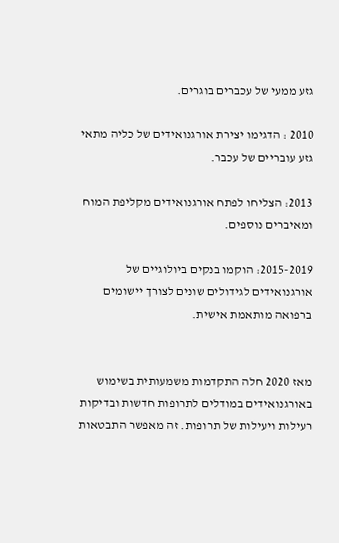גזע ממעי של עכברים בוגרים.

2010 : הדגימו יצירת אורגנואידים של כליה מתאי גזע עובריים של עכבר.

2013: הצליחו לפתח אורגנואידים מקליפת המוח ומאיברים נוספים.

2015-2019: הוקמו בנקים ביולוגיים של אורגנואידים לגידולים שונים לצורך יישומים ברפואה מותאמת אישית.


מאז 2020 חלה התקדמות משמעותית בשימוש באורגנואידים במודלים לתרופות חדשות ובדיקות רעילות ויעילות של תרופות. זה מאפשר התבטאות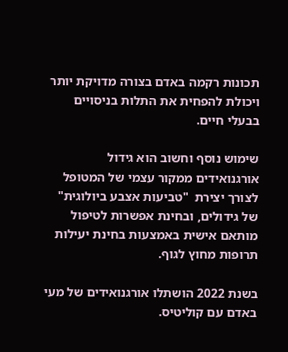תכונות רקמה באדם בצורה מדויקת יותר ויכולת להפחית את התלות בניסויים בבעלי חיים.

שימוש נוסף וחשוב הוא גידול אורגנואידים ממקור עצמי של המטופל לצורך יצירת  "טביעות אצבע ביולוגית" של גידולים, ובחינת אפשרות לטיפול מותאם אישית באמצעות בחינת יעילות תרופות מחוץ לגוף.

בשנת 2022 הושתלו אורגנואידים של מעי באדם עם קוליטיס.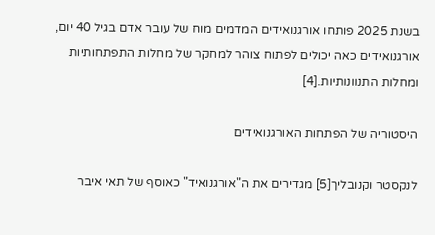בשנת 2025 פותחו אורגנואידים המדמים מוח של עובר אדם בגיל 40 יום, אורגנואידים כאה יכולים לפתוח צוהר למחקר של מחלות התפתחותיות ומחלות התנוונותיות.[4]

היסטוריה של הפתחות האורגנואידים

לנקסטר וקנובליך[5] מגדירים את ה"אורגנואיד" כאוסף של תאי איבר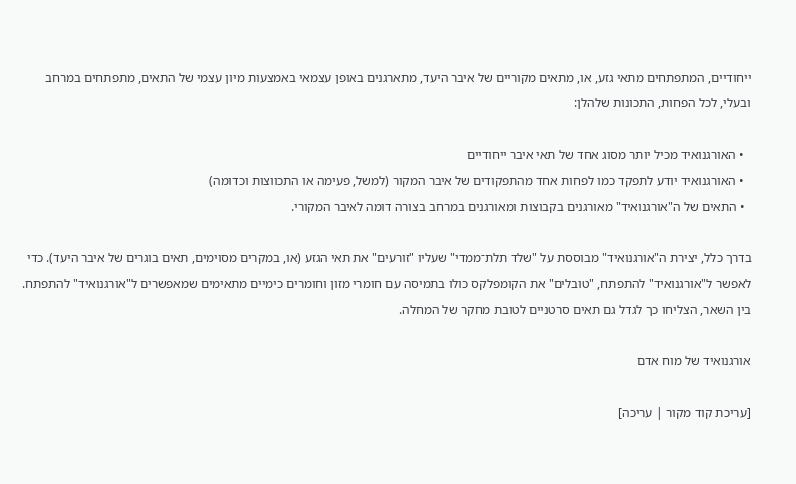ייחודיים, המתפתחים מתאי גזע, או, מתאים מקוריים של איבר היעד, מתארגנים באופן עצמאי באמצעות מיון עצמי של התאים, מתפתחים במרחב ובעלי, לכל הפחות, התכונות שלהלן:

  • האורגנואיד מכיל יותר מסוג אחד של תאי איבר ייחודיים
  • האורגנואיד יודע לתפקד כמו לפחות אחד מהתפקודים של איבר המקור (למשל, פעימה או התכווצות וכדומה)
  • התאים של ה"אורגנואיד" מאורגנים בקבוצות ומאורגנים במרחב בצורה דומה לאיבר המקורי.

בדרך כלל, יצירת ה"אורגנואיד" מבוססת על "שלד תלת־ממדי" שעליו "זורעים" את תאי הגזע (או, במקרים מסוימים, תאים בוגרים של איבר היעד). כדי לאפשר ל"אורגנואיד" להתפתח, "טובלים" את הקומפלקס כולו בתמיסה עם חומרי מזון וחומרים כימיים מתאימים שמאפשרים ל"אורגנואיד" להתפתח. בין השאר, הצליחו כך לגדל גם תאים סרטניים לטובת מחקר של המחלה.

אורגנואיד של מוח אדם

[עריכת קוד מקור | עריכה]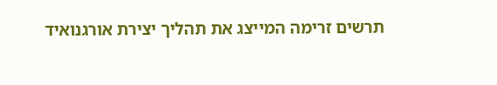תרשים זרימה המייצג את תהליך יצירת אורגנואיד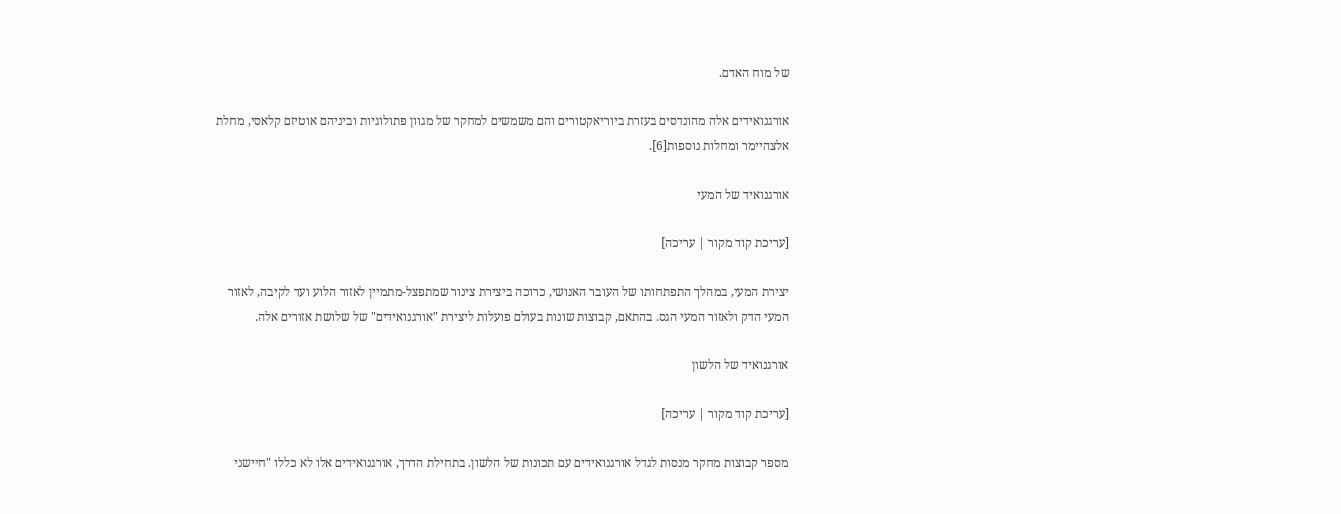של מוח האדם.

אורגנואידים אלה מהונדסים בעזרת ביוריאקטורים והם משמשים למחקר של מגוון פתולוגיות וביניהם אוטיזם קלאסי, מחלת אלצהיימר ומחלות נוספות[6].

אורגנואיד של המעי

[עריכת קוד מקור | עריכה]

יצירת המעי, במהלך התפתחותו של העובר האנושי, כרוכה ביצירת צינור שמתפצל-מתמיין לאזור הלוע ועד לקיבה, לאזור המעי הדק ולאזור המעי הגס. בהתאם, קבוצות שונות בעולם פועלות ליצירת "אורגנואידים" של שלושת אזורים אלה.

אורגנואיד של הלשון

[עריכת קוד מקור | עריכה]

מספר קבוצות מחקר מנסות לגדל אורגנואידים עם תכונות של הלשון. בתחילת הדרך, אורגנואידים אלו לא כללו "חיישני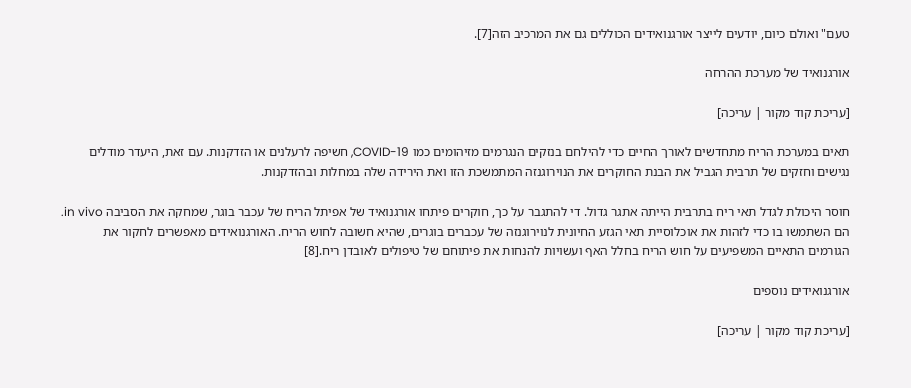טעם" ואולם כיום, יודעים לייצר אורגנואידים הכוללים גם את המרכיב הזה[7].

אורגנואיד של מערכת ההרחה

[עריכת קוד מקור | עריכה]

תאים במערכת הריח מתחדשים לאורך החיים כדי להילחם בנזקים הנגרמים מזיהומים כמו COVID-19, חשיפה לרעלנים או הזדקנות. עם זאת, היעדר מודלים נגישים וחזקים של תרבית הגביל את הבנת החוקרים את הנוירוגנזה המתמשכת הזו ואת הירידה שלה במחלות ובהזדקנות.

חוסר היכולת לגדל תאי ריח בתרבית הייתה אתגר גדול. די להתגבר על כך, חוקרים פיתחו אורגנואיד של אפיתל הריח של עכבר בוגר, שמחקה את הסביבה in vivo. הם השתמשו בו כדי לזהות את אוכלוסיית תאי הגזע החיונית לנוירוגנזה של עכברים בוגרים, שהיא חשובה לחוש הריח. האורגנואידים מאפשרים לחקור את הגורמים התאיים המשפיעים על חוש הריח בחלל האף ועשויות להנחות את פיתוחם של טיפולים לאובדן ריח.[8]

אורגנואידים נוספים

[עריכת קוד מקור | עריכה]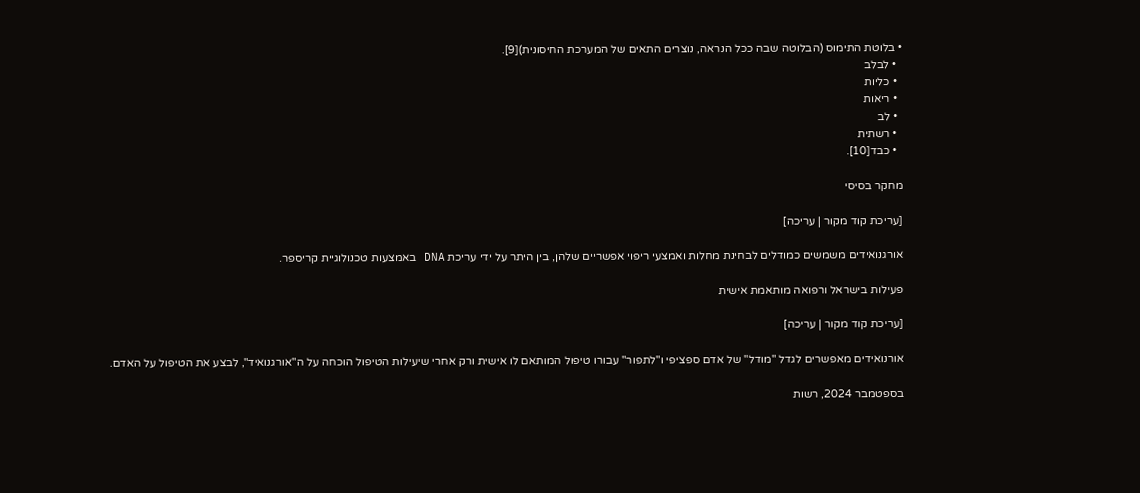• בלוטת התימוס (הבלוטה שבה ככל הנראה, נוצרים התאים של המערכת החיסונית)[9].
  • לבלב
  • כליות
  • ריאות
  • לב
  • רשתית
  • כבד[10].

מחקר בסיסי

[עריכת קוד מקור | עריכה]

אורגנואידים משמשים כמודלים לבחינת מחלות ואמצעי ריפוי אפשריים שלהן, בין היתר על ידי עריכת DNA באמצעות טכנולוגיית קריספר.

פעילות בישראל ורפואה מותאמת אישית

[עריכת קוד מקור | עריכה]

אורנואידים מאפשרים לגדל "מודל" של אדם ספציפי ו"לתפור" עבורו טיפול המותאם לו אישית ורק אחרי שיעילות הטיפול הוכחה על ה"אורגנואיד", לבצע את הטיפול על האדם.

בספטמבר 2024, רשות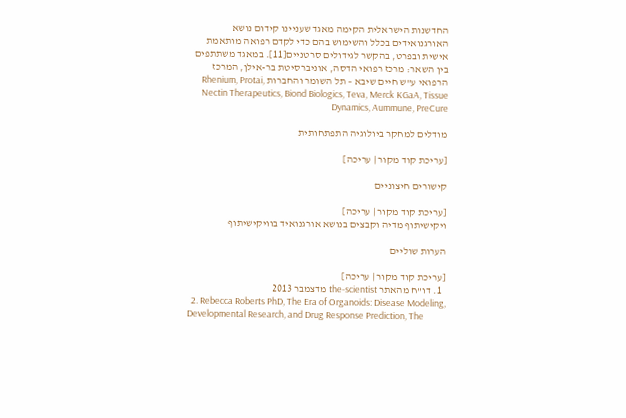החדשנות הישראלית הקימה מאגד שעניינו קידום נושא האורגנואידים בכלל והשימוש בהם כדי לקדם רפואה מותאמת אישית ובפרט, בהקשר לגידולים סרטניים[11]. במאגד משתתפים בין השאר: מרכז רפואי הדסה, אוניברסיטת בר-אילן, המרכז הרפואי ע"ש חיים שיבא – תל השומר והחברות Rhenium, Protai, Nectin Therapeutics, Biond Biologics, Teva, Merck KGaA, Tissue Dynamics, Aummune, PreCure

מודלים למחקר ביולוגיה התפתחותית

[עריכת קוד מקור | עריכה]

קישורים חיצוניים

[עריכת קוד מקור | עריכה]
ויקישיתוף מדיה וקבצים בנושא אורגנואיד בוויקישיתוף

הערות שוליים

[עריכת קוד מקור | עריכה]
  1. דו"ח מהאתר the-scientist מדצמבר 2013
  2. Rebecca Roberts PhD, The Era of Organoids: Disease Modeling, Developmental Research, and Drug Response Prediction, The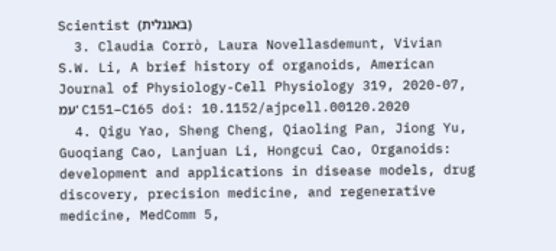Scientist (באנגלית)
  3. Claudia Corrò, Laura Novellasdemunt, Vivian S.W. Li, A brief history of organoids, American Journal of Physiology-Cell Physiology 319, 2020-07, עמ' C151–C165 doi: 10.1152/ajpcell.00120.2020
  4. Qigu Yao, Sheng Cheng, Qiaoling Pan, Jiong Yu, Guoqiang Cao, Lanjuan Li, Hongcui Cao, Organoids: development and applications in disease models, drug discovery, precision medicine, and regenerative medicine, MedComm 5,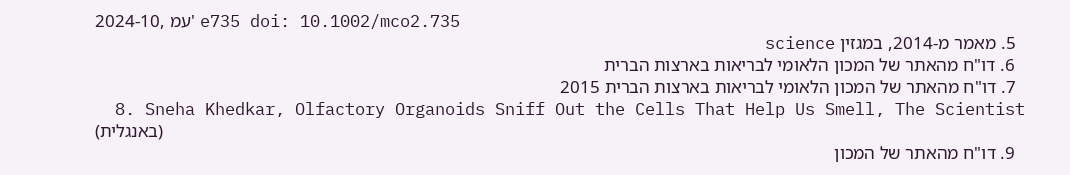2024-10, עמ' e735 doi: 10.1002/mco2.735
  5. מאמר מ-2014, במגזין science
  6. דו"ח מהאתר של המכון הלאומי לבריאות בארצות הברית
  7. דו"ח מהאתר של המכון הלאומי לבריאות בארצות הברית 2015
  8. Sneha Khedkar, Olfactory Organoids Sniff Out the Cells That Help Us Smell, The Scientist (באנגלית)
  9. דו"ח מהאתר של המכון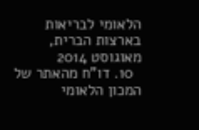הלאומי לבריאות בארצות הברית, מאוגוסט 2014
  10. דו"ח מהאתר של המכון הלאומי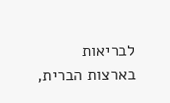לבריאות בארצות הברית,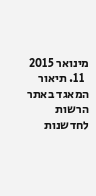מינואר 2015
  11. תיאור המאגד באתר הרשות לחדשנות